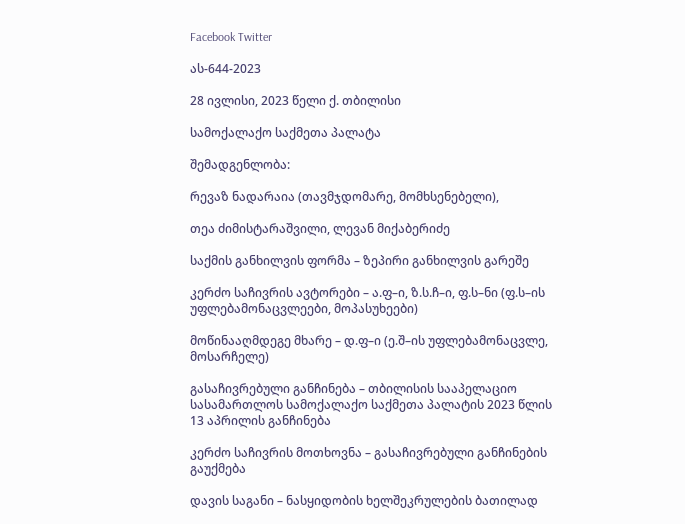Facebook Twitter

ას-644-2023

28 ივლისი, 2023 წელი ქ. თბილისი

სამოქალაქო საქმეთა პალატა

შემადგენლობა:

რევაზ ნადარაია (თავმჯდომარე, მომხსენებელი),

თეა ძიმისტარაშვილი, ლევან მიქაბერიძე

საქმის განხილვის ფორმა – ზეპირი განხილვის გარეშე

კერძო საჩივრის ავტორები – ა.ფ–ი, ზ.ს.ჩ–ი, ფ.ს–ნი (ფ.ს–ის უფლებამონაცვლეები, მოპასუხეები)

მოწინააღმდეგე მხარე – დ.ფ–ი (ე.შ–ის უფლებამონაცვლე, მოსარჩელე)

გასაჩივრებული განჩინება – თბილისის სააპელაციო სასამართლოს სამოქალაქო საქმეთა პალატის 2023 წლის 13 აპრილის განჩინება

კერძო საჩივრის მოთხოვნა – გასაჩივრებული განჩინების გაუქმება

დავის საგანი – ნასყიდობის ხელშეკრულების ბათილად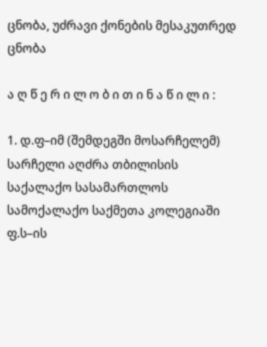ცნობა, უძრავი ქონების მესაკუთრედ ცნობა

ა ღ წ ე რ ი ლ ო ბ ი თ ი ნ ა წ ი ლ ი :

1. დ.ფ–იმ (შემდეგში მოსარჩელემ) სარჩელი აღძრა თბილისის საქალაქო სასამართლოს სამოქალაქო საქმეთა კოლეგიაში ფ.ს–ის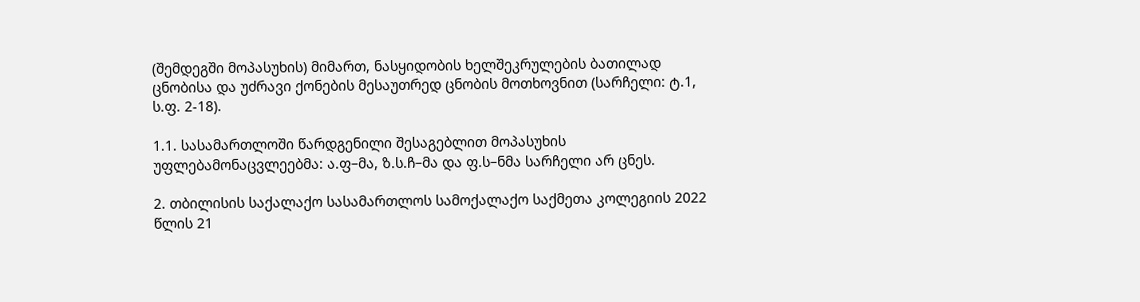(შემდეგში მოპასუხის) მიმართ, ნასყიდობის ხელშეკრულების ბათილად ცნობისა და უძრავი ქონების მესაუთრედ ცნობის მოთხოვნით (სარჩელი: ტ.1, ს.ფ. 2-18).

1.1. სასამართლოში წარდგენილი შესაგებლით მოპასუხის უფლებამონაცვლეებმა: ა.ფ–მა, ზ.ს.ჩ–მა და ფ.ს–ნმა სარჩელი არ ცნეს.

2. თბილისის საქალაქო სასამართლოს სამოქალაქო საქმეთა კოლეგიის 2022 წლის 21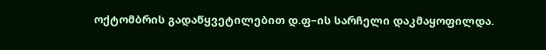ოქტომბრის გადაწყვეტილებით დ.ფ–ის სარჩელი დაკმაყოფილდა.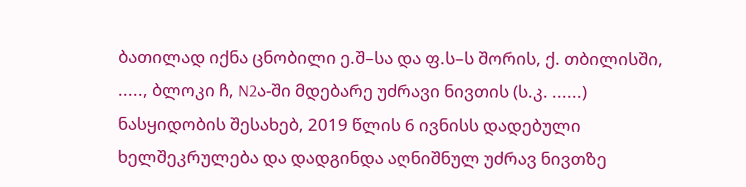ბათილად იქნა ცნობილი ე.შ–სა და ფ.ს–ს შორის, ქ. თბილისში, ....., ბლოკი ჩ, N2ა-ში მდებარე უძრავი ნივთის (ს.კ. ......) ნასყიდობის შესახებ, 2019 წლის 6 ივნისს დადებული ხელშეკრულება და დადგინდა აღნიშნულ უძრავ ნივთზე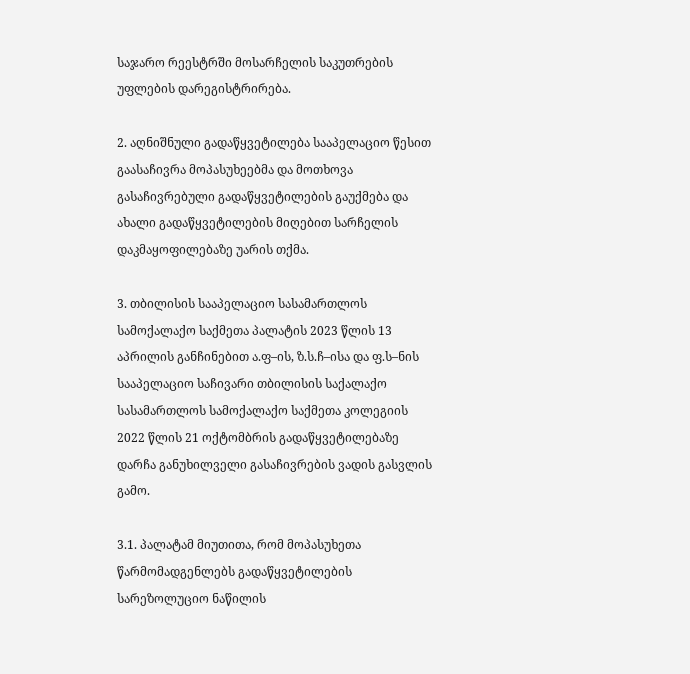საჯარო რეესტრში მოსარჩელის საკუთრების უფლების დარეგისტრირება.

2. აღნიშნული გადაწყვეტილება სააპელაციო წესით გაასაჩივრა მოპასუხეებმა და მოთხოვა გასაჩივრებული გადაწყვეტილების გაუქმება და ახალი გადაწყვეტილების მიღებით სარჩელის დაკმაყოფილებაზე უარის თქმა.

3. თბილისის სააპელაციო სასამართლოს სამოქალაქო საქმეთა პალატის 2023 წლის 13 აპრილის განჩინებით ა.ფ–ის, ზ.ს.ჩ–ისა და ფ.ს–ნის სააპელაციო საჩივარი თბილისის საქალაქო სასამართლოს სამოქალაქო საქმეთა კოლეგიის 2022 წლის 21 ოქტომბრის გადაწყვეტილებაზე დარჩა განუხილველი გასაჩივრების ვადის გასვლის გამო.

3.1. პალატამ მიუთითა, რომ მოპასუხეთა წარმომადგენლებს გადაწყვეტილების სარეზოლუციო ნაწილის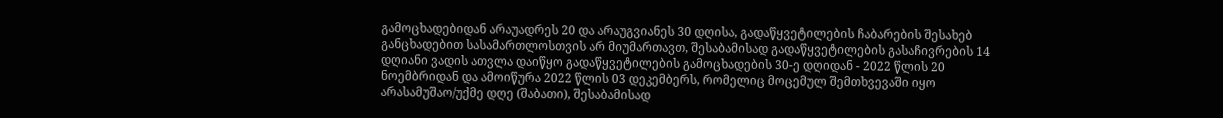გამოცხადებიდან არაუადრეს 20 და არაუგვიანეს 30 დღისა, გადაწყვეტილების ჩაბარების შესახებ განცხადებით სასამართლოსთვის არ მიუმართავთ, შესაბამისად გადაწყვეტილების გასაჩივრების 14 დღიანი ვადის ათვლა დაიწყო გადაწყვეტილების გამოცხადების 30-ე დღიდან - 2022 წლის 20 ნოემბრიდან და ამოიწურა 2022 წლის 03 დეკემბერს, რომელიც მოცემულ შემთხვევაში იყო არასამუშაო/უქმე დღე (შაბათი), შესაბამისად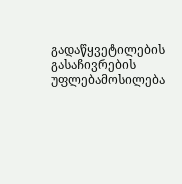გადაწყვეტილების გასაჩივრების უფლებამოსილება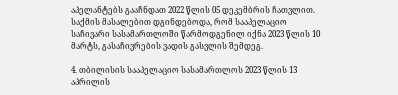აპელანტებს გააჩნდათ 2022 წლის 05 დეკემბრის ჩათვლით. საქმის მასალებით დგინდებოდა, რომ სააპელაციო საჩივარი სასამართლოში წარმოდგენილ იქნა 2023 წლის 10 მარტს, გასაჩივრების ვადის გასვლის შემდეგ.

4. თბილისის სააპელაციო სასამართლოს 2023 წლის 13 აპრილის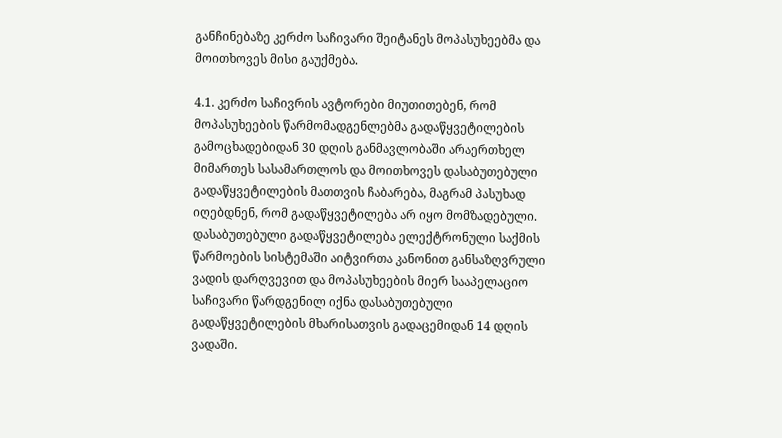განჩინებაზე კერძო საჩივარი შეიტანეს მოპასუხეებმა და მოითხოვეს მისი გაუქმება.

4.1. კერძო საჩივრის ავტორები მიუთითებენ, რომ მოპასუხეების წარმომადგენლებმა გადაწყვეტილების გამოცხადებიდან 30 დღის განმავლობაში არაერთხელ მიმართეს სასამართლოს და მოითხოვეს დასაბუთებული გადაწყვეტილების მათთვის ჩაბარება, მაგრამ პასუხად იღებდნენ, რომ გადაწყვეტილება არ იყო მომზადებული. დასაბუთებული გადაწყვეტილება ელექტრონული საქმის წარმოების სისტემაში აიტვირთა კანონით განსაზღვრული ვადის დარღვევით და მოპასუხეების მიერ სააპელაციო საჩივარი წარდგენილ იქნა დასაბუთებული გადაწყვეტილების მხარისათვის გადაცემიდან 14 დღის ვადაში.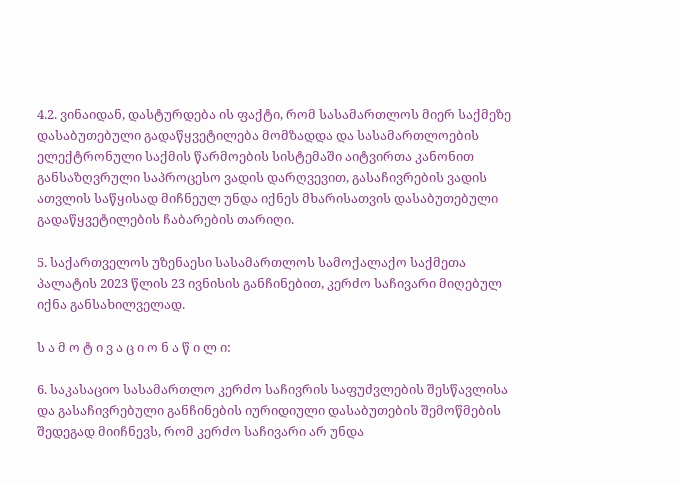4.2. ვინაიდან, დასტურდება ის ფაქტი, რომ სასამართლოს მიერ საქმეზე დასაბუთებული გადაწყვეტილება მომზადდა და სასამართლოების ელექტრონული საქმის წარმოების სისტემაში აიტვირთა კანონით განსაზღვრული საპროცესო ვადის დარღვევით, გასაჩივრების ვადის ათვლის საწყისად მიჩნეულ უნდა იქნეს მხარისათვის დასაბუთებული გადაწყვეტილების ჩაბარების თარიღი.

5. საქართველოს უზენაესი სასამართლოს სამოქალაქო საქმეთა პალატის 2023 წლის 23 ივნისის განჩინებით, კერძო საჩივარი მიღებულ იქნა განსახილველად.

ს ა მ ო ტ ი ვ ა ც ი ო ნ ა წ ი ლ ი:

6. საკასაციო სასამართლო კერძო საჩივრის საფუძვლების შესწავლისა და გასაჩივრებული განჩინების იურიდიული დასაბუთების შემოწმების შედეგად მიიჩნევს, რომ კერძო საჩივარი არ უნდა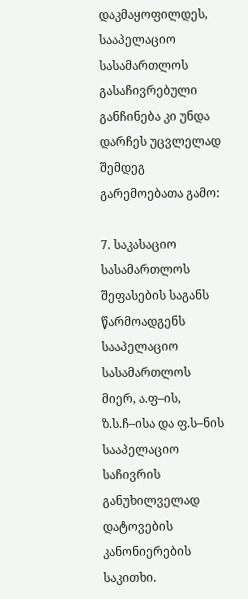დაკმაყოფილდეს, სააპელაციო სასამართლოს გასაჩივრებული განჩინება კი უნდა დარჩეს უცვლელად შემდეგ გარემოებათა გამო:

7. საკასაციო სასამართლოს შეფასების საგანს წარმოადგენს სააპელაციო სასამართლოს მიერ, ა.ფ–ის, ზ.ს.ჩ–ისა და ფ.ს–ნის სააპელაციო საჩივრის განუხილველად დატოვების კანონიერების საკითხი.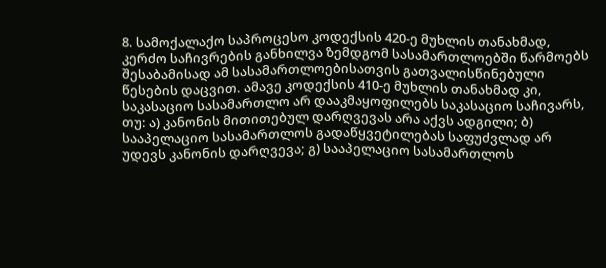8. სამოქალაქო საპროცესო კოდექსის 420-ე მუხლის თანახმად, კერძო საჩივრების განხილვა ზემდგომ სასამართლოებში წარმოებს შესაბამისად ამ სასამართლოებისათვის გათვალისწინებული წესების დაცვით. ამავე კოდექსის 410-ე მუხლის თანახმად კი, საკასაციო სასამართლო არ დააკმაყოფილებს საკასაციო საჩივარს, თუ: ა) კანონის მითითებულ დარღვევას არა აქვს ადგილი; ბ) სააპელაციო სასამართლოს გადაწყვეტილებას საფუძვლად არ უდევს კანონის დარღვევა; გ) სააპელაციო სასამართლოს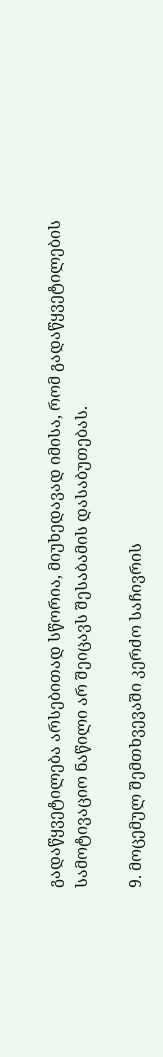გადაწყვეტილება არსებითად სწორია, მიუხედავად იმისა, რომ გადაწყვეტილების სამოტივაციო ნაწილი არ შეიცავს შესაბამის დასაბუთებას.

9. მოცემულ შემთხვევაში კერძო საჩივრის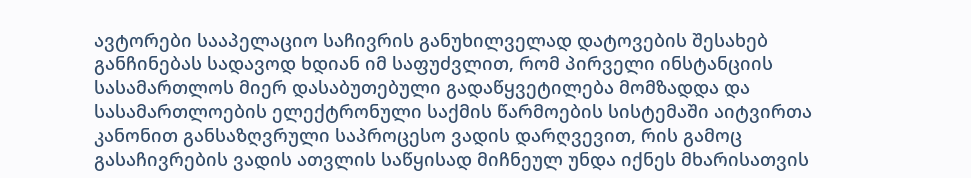ავტორები სააპელაციო საჩივრის განუხილველად დატოვების შესახებ განჩინებას სადავოდ ხდიან იმ საფუძვლით, რომ პირველი ინსტანციის სასამართლოს მიერ დასაბუთებული გადაწყვეტილება მომზადდა და სასამართლოების ელექტრონული საქმის წარმოების სისტემაში აიტვირთა კანონით განსაზღვრული საპროცესო ვადის დარღვევით, რის გამოც გასაჩივრების ვადის ათვლის საწყისად მიჩნეულ უნდა იქნეს მხარისათვის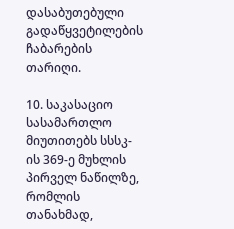დასაბუთებული გადაწყვეტილების ჩაბარების თარიღი.

10. საკასაციო სასამართლო მიუთითებს სსსკ-ის 369-ე მუხლის პირველ ნაწილზე, რომლის თანახმად,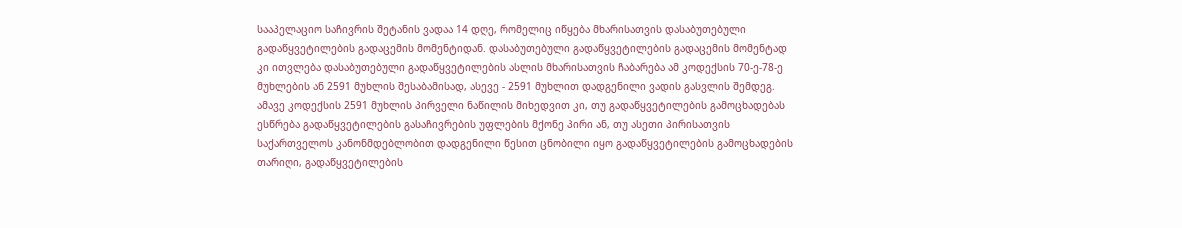სააპელაციო საჩივრის შეტანის ვადაა 14 დღე, რომელიც იწყება მხარისათვის დასაბუთებული გადაწყვეტილების გადაცემის მომენტიდან. დასაბუთებული გადაწყვეტილების გადაცემის მომენტად კი ითვლება დასაბუთებული გადაწყვეტილების ასლის მხარისათვის ჩაბარება ამ კოდექსის 70-ე-78-ე მუხლების ან 2591 მუხლის შესაბამისად, ასევე - 2591 მუხლით დადგენილი ვადის გასვლის შემდეგ. ამავე კოდექსის 2591 მუხლის პირველი ნაწილის მიხედვით კი, თუ გადაწყვეტილების გამოცხადებას ესწრება გადაწყვეტილების გასაჩივრების უფლების მქონე პირი ან, თუ ასეთი პირისათვის საქართველოს კანონმდებლობით დადგენილი წესით ცნობილი იყო გადაწყვეტილების გამოცხადების თარიღი, გადაწყვეტილების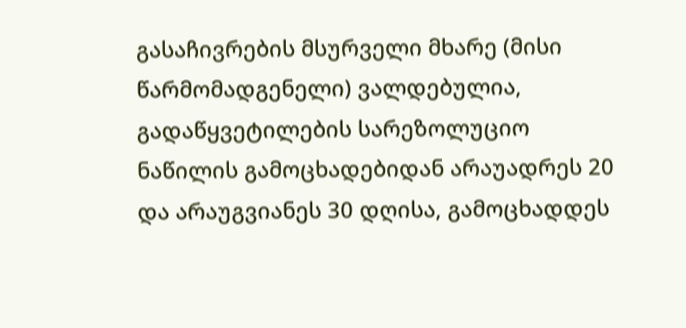გასაჩივრების მსურველი მხარე (მისი წარმომადგენელი) ვალდებულია, გადაწყვეტილების სარეზოლუციო ნაწილის გამოცხადებიდან არაუადრეს 20 და არაუგვიანეს 30 დღისა, გამოცხადდეს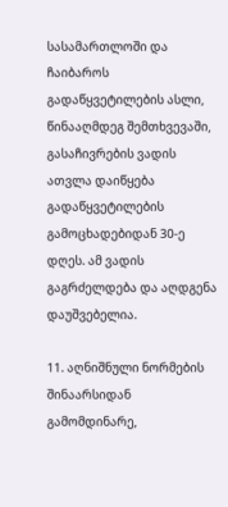სასამართლოში და ჩაიბაროს გადაწყვეტილების ასლი, წინააღმდეგ შემთხვევაში, გასაჩივრების ვადის ათვლა დაიწყება გადაწყვეტილების გამოცხადებიდან 30-ე დღეს. ამ ვადის გაგრძელდება და აღდგენა დაუშვებელია.

11. აღნიშნული ნორმების შინაარსიდან გამომდინარე,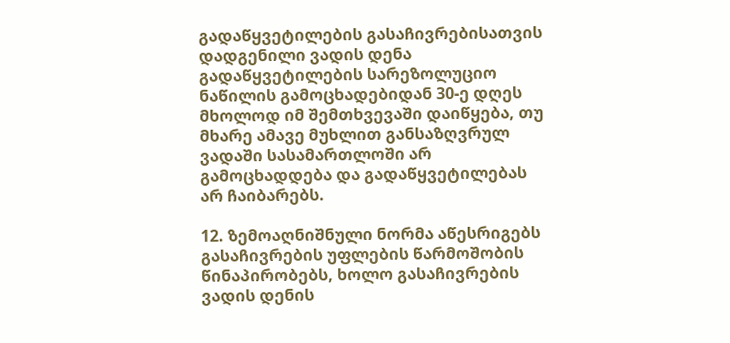გადაწყვეტილების გასაჩივრებისათვის დადგენილი ვადის დენა გადაწყვეტილების სარეზოლუციო ნაწილის გამოცხადებიდან 30-ე დღეს მხოლოდ იმ შემთხვევაში დაიწყება, თუ მხარე ამავე მუხლით განსაზღვრულ ვადაში სასამართლოში არ გამოცხადდება და გადაწყვეტილებას არ ჩაიბარებს.

12. ზემოაღნიშნული ნორმა აწესრიგებს გასაჩივრების უფლების წარმოშობის წინაპირობებს, ხოლო გასაჩივრების ვადის დენის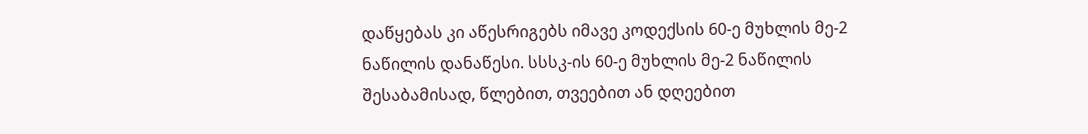დაწყებას კი აწესრიგებს იმავე კოდექსის 60-ე მუხლის მე-2 ნაწილის დანაწესი. სსსკ-ის 60-ე მუხლის მე-2 ნაწილის შესაბამისად, წლებით, თვეებით ან დღეებით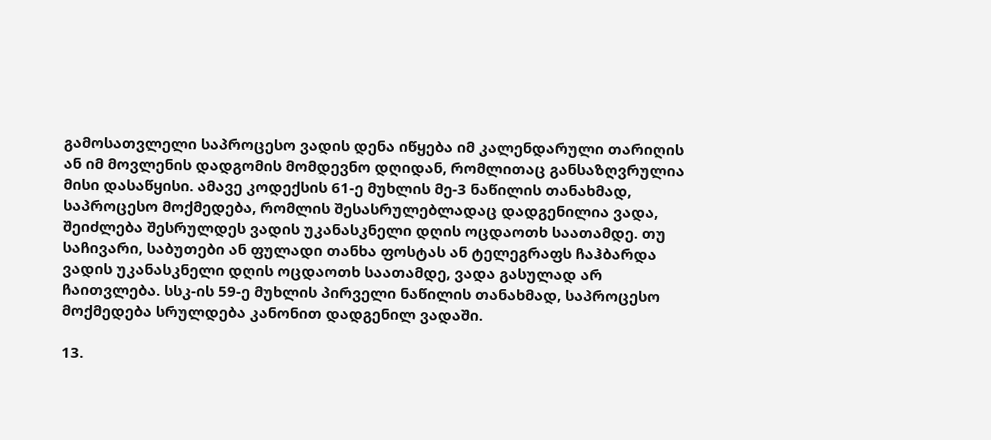გამოსათვლელი საპროცესო ვადის დენა იწყება იმ კალენდარული თარიღის ან იმ მოვლენის დადგომის მომდევნო დღიდან, რომლითაც განსაზღვრულია მისი დასაწყისი. ამავე კოდექსის 61-ე მუხლის მე-3 ნაწილის თანახმად, საპროცესო მოქმედება, რომლის შესასრულებლადაც დადგენილია ვადა, შეიძლება შესრულდეს ვადის უკანასკნელი დღის ოცდაოთხ საათამდე. თუ საჩივარი, საბუთები ან ფულადი თანხა ფოსტას ან ტელეგრაფს ჩაჰბარდა ვადის უკანასკნელი დღის ოცდაოთხ საათამდე, ვადა გასულად არ ჩაითვლება. სსკ-ის 59-ე მუხლის პირველი ნაწილის თანახმად, საპროცესო მოქმედება სრულდება კანონით დადგენილ ვადაში.

13.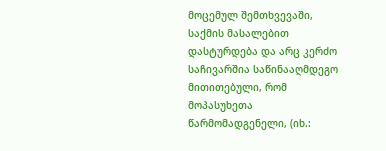მოცემულ შემთხვევაში, საქმის მასალებით დასტურდება და არც კერძო საჩივარშია საწინააღმდეგო მითითებული, რომ მოპასუხეთა წარმომადგენელი, (იხ.: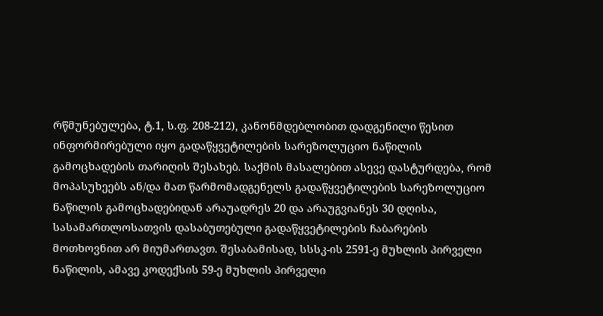რწმუნებულება, ტ.1, ს.ფ. 208-212), კანონმდებლობით დადგენილი წესით ინფორმირებული იყო გადაწყვეტილების სარეზოლუციო ნაწილის გამოცხადების თარიღის შესახებ. საქმის მასალებით ასევე დასტურდება, რომ მოპასუხეებს ან/და მათ წარმომადგენელს გადაწყვეტილების სარეზოლუციო ნაწილის გამოცხადებიდან არაუადრეს 20 და არაუგვიანეს 30 დღისა, სასამართლოსათვის დასაბუთებული გადაწყვეტილების ჩაბარების მოთხოვნით არ მიუმართავთ. შესაბამისად, სსსკ-ის 2591-ე მუხლის პირველი ნაწილის, ამავე კოდექსის 59-ე მუხლის პირველი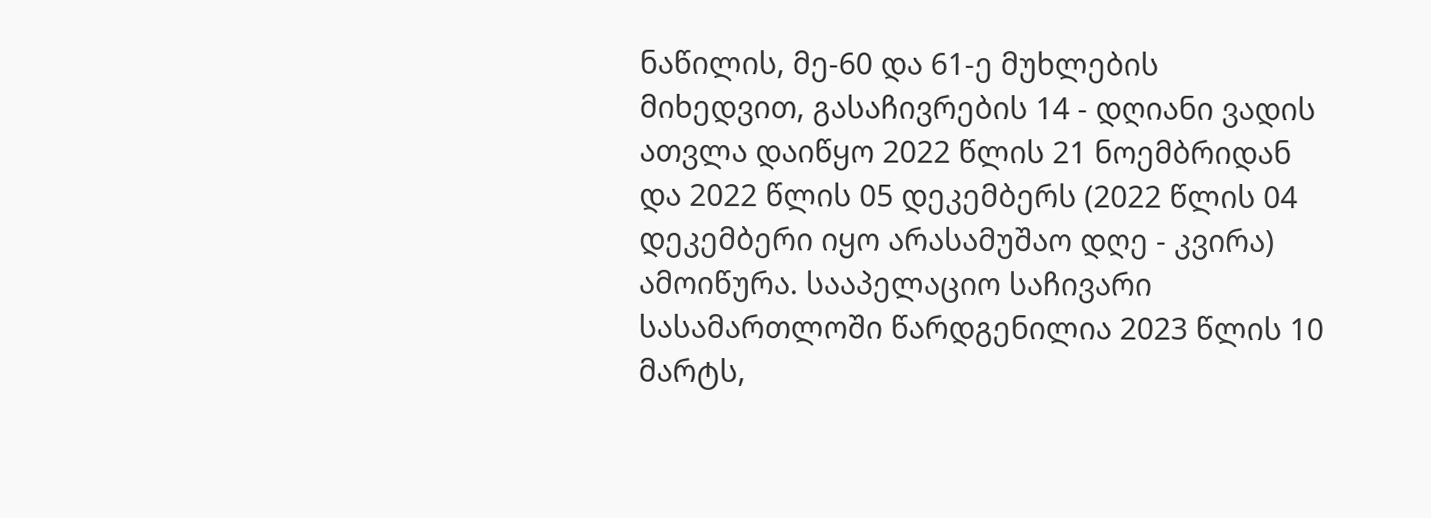ნაწილის, მე-60 და 61-ე მუხლების მიხედვით, გასაჩივრების 14 - დღიანი ვადის ათვლა დაიწყო 2022 წლის 21 ნოემბრიდან და 2022 წლის 05 დეკემბერს (2022 წლის 04 დეკემბერი იყო არასამუშაო დღე - კვირა) ამოიწურა. სააპელაციო საჩივარი სასამართლოში წარდგენილია 2023 წლის 10 მარტს,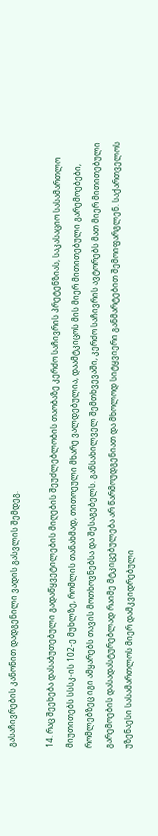გასაჩივრების კანონით დადგენილი ვადის გასვლის შემდეგ.

14. რაც შეეხება დასაბუთებული გადაწყვეტილების მიღების შეუძლებლობის თაობაზე კერძო საჩივრის პრეტენზიას, საკასაციო სასამართლო მიუთითებს სსსკ-ის 102-ე მუხლზე, რომლის თანახმად, თითოეული მხარე ვალდებულია, დაამტკიცოს მის მიერ მითითებული გარემოებები, რომლებზეც იგი ამყარებს თავის მოთხოვნებსა და შესაგებელს. განსახილველ შემთხვევაში, კერძო საჩივრის ავტორებს მათ მიერ მითითებული გარემოების დასადასტურებლად რაიმე მტკიცებულება არ წარმოუდგენიათ და მხოლოდ სიტყვიერი განმარტებით შემოიფარგლენ. საქართველოს უზენაესი სასამართლოს მიერ დამკვიდრებული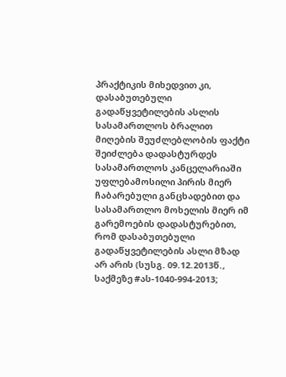პრაქტიკის მიხედვით კი, დასაბუთებული გადაწყვეტილების ასლის სასამართლოს ბრალით მიღების შეუძლებლობის ფაქტი შეიძლება დადასტურდეს სასამართლოს კანცელარიაში უფლებამოსილი პირის მიერ ჩაბარებული განცხადებით და სასამართლო მოხელის მიერ იმ გარემოების დადასტურებით, რომ დასაბუთებული გადაწყვეტილების ასლი მზად არ არის (სუსგ. 09.12.2013წ., საქმეზე #ას-1040-994-2013;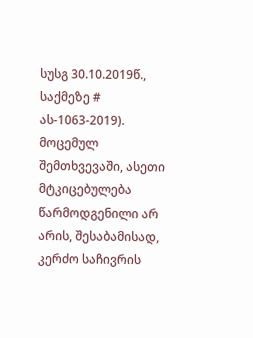სუსგ 30.10.2019წ., საქმეზე # ას-1063-2019). მოცემულ შემთხვევაში, ასეთი მტკიცებულება წარმოდგენილი არ არის, შესაბამისად, კერძო საჩივრის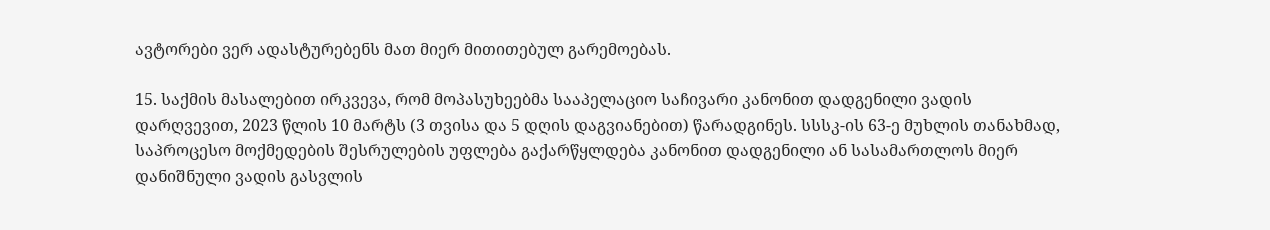ავტორები ვერ ადასტურებენს მათ მიერ მითითებულ გარემოებას.

15. საქმის მასალებით ირკვევა, რომ მოპასუხეებმა სააპელაციო საჩივარი კანონით დადგენილი ვადის დარღვევით, 2023 წლის 10 მარტს (3 თვისა და 5 დღის დაგვიანებით) წარადგინეს. სსსკ-ის 63-ე მუხლის თანახმად, საპროცესო მოქმედების შესრულების უფლება გაქარწყლდება კანონით დადგენილი ან სასამართლოს მიერ დანიშნული ვადის გასვლის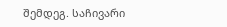შემდეგ. საჩივარი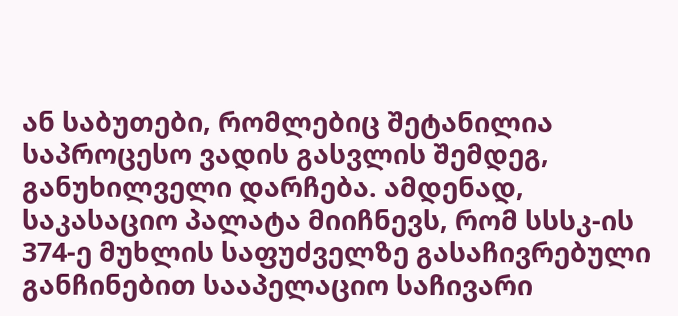ან საბუთები, რომლებიც შეტანილია საპროცესო ვადის გასვლის შემდეგ, განუხილველი დარჩება. ამდენად, საკასაციო პალატა მიიჩნევს, რომ სსსკ-ის 374-ე მუხლის საფუძველზე გასაჩივრებული განჩინებით სააპელაციო საჩივარი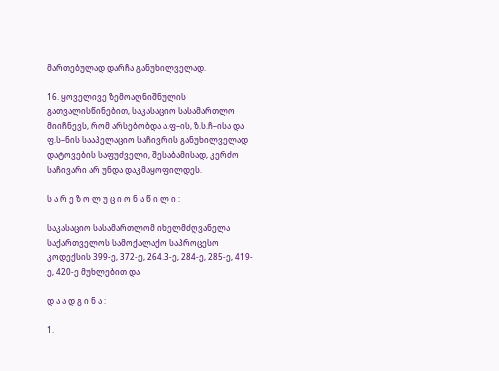მართებულად დარჩა განუხილველად.

16. ყოველივე ზემოაღნიშნულის გათვალისწინებით, საკასაციო სასამართლო მიიჩნევს, რომ არსებობდა ა.ფ–ის, ზ.ს.ჩ–ისა და ფ.ს–ნის სააპელაციო საჩივრის განუხილველად დატოვების საფუძველი, შესაბამისად, კერძო საჩივარი არ უნდა დაკმაყოფილდეს.

ს ა რ ე ზ ო ლ უ ც ი ო ნ ა წ ი ლ ი :

საკასაციო სასამართლომ იხელმძღვანელა საქართველოს სამოქალაქო საპროცესო კოდექსის 399-ე, 372-ე, 264.3-ე, 284-ე, 285-ე, 419-ე, 420-ე მუხლებით და

დ ა ა დ გ ი ნ ა :

1.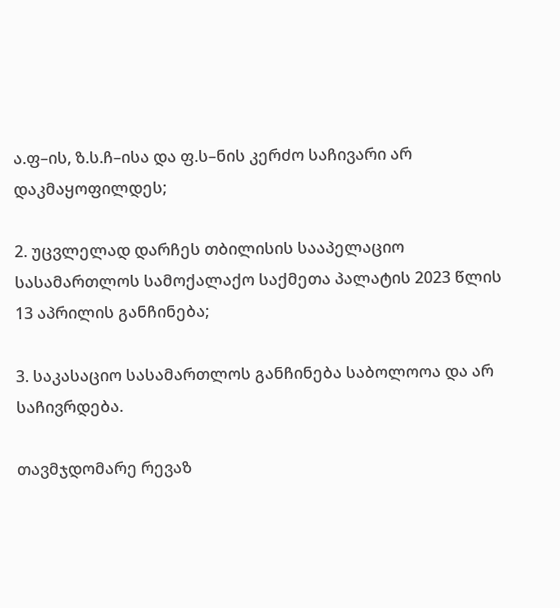ა.ფ–ის, ზ.ს.ჩ–ისა და ფ.ს–ნის კერძო საჩივარი არ დაკმაყოფილდეს;

2. უცვლელად დარჩეს თბილისის სააპელაციო სასამართლოს სამოქალაქო საქმეთა პალატის 2023 წლის 13 აპრილის განჩინება;

3. საკასაციო სასამართლოს განჩინება საბოლოოა და არ საჩივრდება.

თავმჯდომარე რევაზ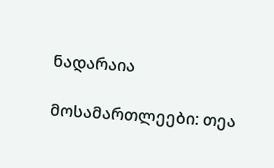ნადარაია

მოსამართლეები: თეა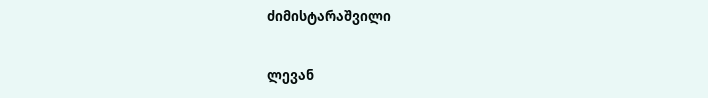ძიმისტარაშვილი

ლევან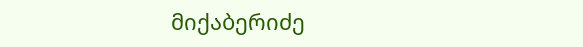მიქაბერიძე